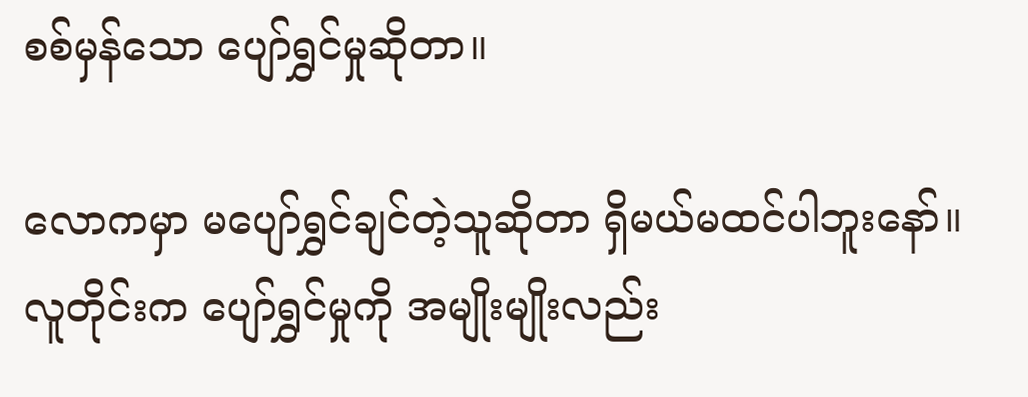စစ်မှန်သော ပျော်ရွှင်မှုဆိုတာ။

လောကမှာ မပျော်ရွှင်ချင်တဲ့သူဆိုတာ ရှိမယ်မထင်ပါဘူးနော်။ လူတိုင်းက ပျော်ရွှင်မှုကို အမျိုးမျိုးလည်း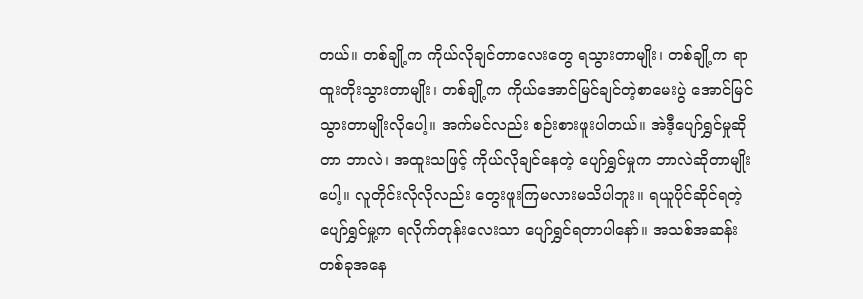တယ်။ တစ်ချို့က ကိုယ်လိုချင်တာလေးတွေ ရသွားတာမျိုး၊ တစ်ချို့က ရာထူးတိုးသွားတာမျိုး၊ တစ်ချို့က ကိုယ်အောင်မြင်ချင်တဲ့စာမေးပွဲ အောင်မြင်သွားတာမျိုးလိုပေါ့။ အက်မင်လည်း စဉ်းစားဖူးပါတယ်။ အဲဒီ့ပျော်ရွှင်မှုဆိုတာ ဘာလဲ၊ အထူးသဖြင့် ကိုယ်လိုချင်နေတဲ့ ပျော်ရွှင်မှုက ဘာလဲဆိုတာမျိုးပေါ့။ လူတိုင်းလိုလိုလည်း တွေးဖူးကြမလားမသိပါဘူး။ ရယူပိုင်ဆိုင်ရတဲ့ပျော်ရွှင်မှု့က ရလိုက်တုန်းလေးသာ ပျော်ရွှင်ရတာပါနော်။ အသစ်အဆန်းတစ်ခုအနေ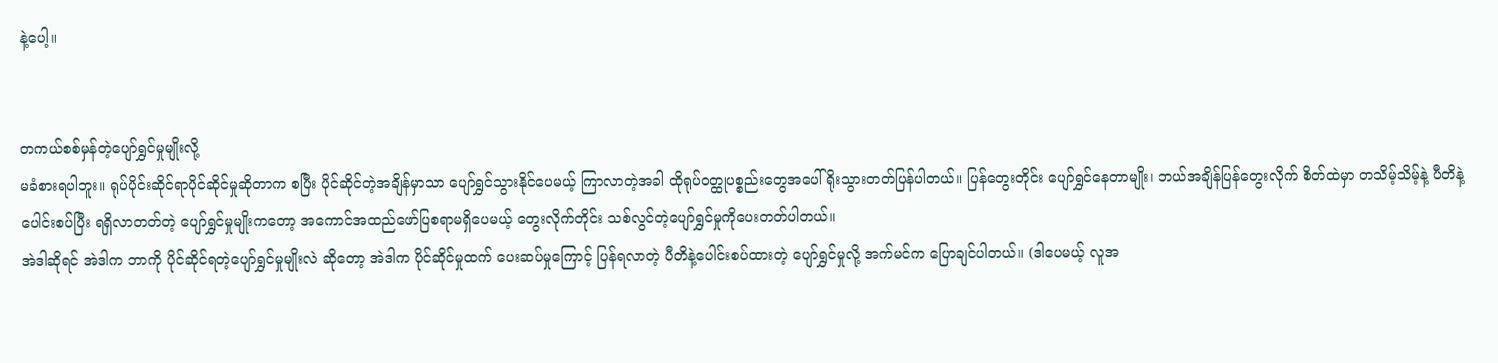နဲ့ပေါ့။


တကယ်စစ်မှန်တဲ့ပျော်ရွှင်မှုမျိုးလို့
မခံစားရပါဘူး။ ရုပ်ပိုင်းဆိုင်ရာပိုင်ဆိုင်မှုဆိုတာက စပြီး ပိုင်ဆိုင်တဲ့အချိန်မှာသာ ပျော်ရွှင်သွားနိုင်ပေမယ့် ကြာလာတဲ့အခါ ထိုရုပ်ဝတ္ထုပစ္စည်းတွေအပေါ် ရိုးသွားတတ်ပြန်ပါတယ်။ ပြန်တွေးတိုင်း ပျော်ရွှင်နေတာမျိုး၊ ဘယ်အချိန်ပြန်တွေးလိုက် စိတ်ထဲမှာ တသိမ့်သိမ့်နဲ့ ပီတိနဲ့ပေါင်းစပ်ပြီး ရရှိလာတတ်တဲ့ ပျော်ရွှင်မှုမျိုးကတော့ အကောင်အထည်ဖော်ပြစရာမရှိပေမယ့် တွေးလိုက်တိုင်း သစ်လွင်တဲ့ပျော်ရွှင်မှုကိုပေးတတ်ပါတယ်။
အဲဒါဆိုရင် အဲဒါက ဘာကို ပိုင်ဆိုင်ရတဲ့ပျော်ရွှင်မှုမျိုးလဲ ဆိုတော့ အဲဒါက ပိုင်ဆိုင်မှုထက် ပေးဆပ်မှုကြောင့် ပြန်ရလာတဲ့ ပီတိနဲ့ပေါင်းစပ်ထားတဲ့ ပျော်ရွှင်မှုလို့ အက်မင်က ပြောချင်ပါတယ်။ (ဒါပေမယ့် လူအ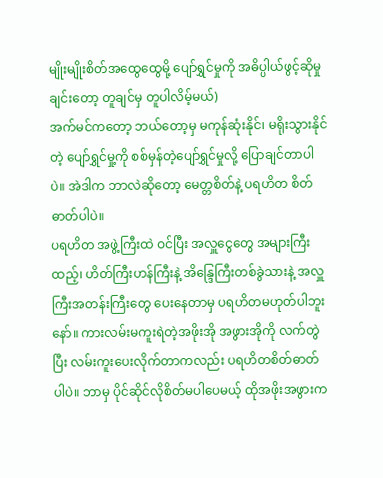မျိုးမျိုးစိတ်အထွေထွေမို့ ပျော်ရွှင်မှုကို အဓိပ္ပါယ်ဖွင့်ဆိုမှုချင်းတော့ တူချင်မှ တူပါလိမ့်မယ်)
အက်မင်ကတော့ ဘယ်တော့မှ မကုန်ဆုံးနိုင်၊ မရိုးသွားနိုင်တဲ့ ပျော်ရွှင်မှု့ကို စစ်မှန်တဲ့ပျော်ရွှင်မှုလို့ ပြောချင်တာပါပဲ။ အဲဒါက ဘာလဲဆိုတော့ မေတ္တစိတ်နဲ့ ပရဟိတ စိတ်ဓာတ်ပါပဲ။
ပရဟိတ အဖွဲ့ကြီးထဲ ဝင်ပြီး အလှူငွေတွေ အများကြီးထည့်၊ ဟိတ်ကြီးဟန်ကြီးနဲ့ အိန္ဒြေကြီးတစ်ခွဲသားနဲ့ အလှူကြီးအတန်းကြီးတွေ ပေးနေတာမှ ပရဟိတမဟုတ်ပါဘူးနော်။ ကားလမ်းမကူးရဲတဲ့အဖိုးအို အဖွားအိုကို လက်တွဲပြီး လမ်းကူးပေးလိုက်တာကလည်း ပရဟိတစိတ်ဓာတ်ပါပဲ။ ဘာမှ ပိုင်ဆိုင်လိုစိတ်မပါပေမယ့် ထိုအဖိုးအဖွားက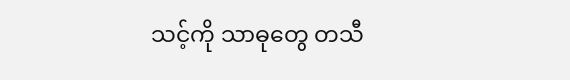သင့်ကို သာဓုတွေ တသီ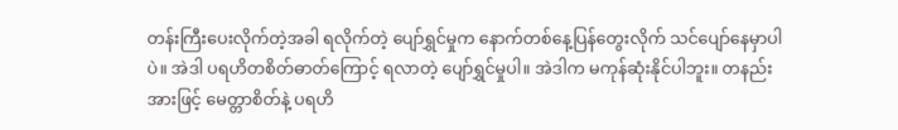တန်းကြီးပေးလိုက်တဲ့အခါ ရလိုက်တဲ့ ပျော်ရွှင်မှုက နောက်တစ်နေ့ပြန်တွေးလိုက် သင်ပျော်နေမှာပါပဲ။ အဲဒါ ပရဟိတစိတ်ဓာတ်ကြောင့် ရလာတဲ့ ပျော်ရွှင်မှုပါ။ အဲဒါက မကုန်ဆုံးနိုင်ပါဘူး။ တနည်းအားဖြင့် မေတ္တာစိတ်နဲ့ ပရဟိ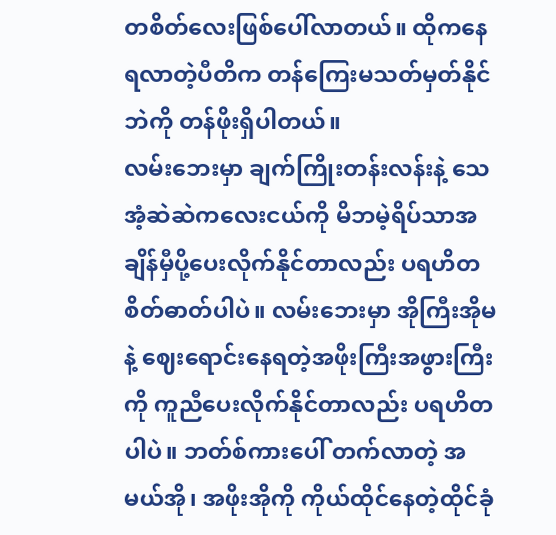တစိတ်လေးဖြစ်ပေါ်လာတယ်။ ထိုကနေ ရလာတဲ့ပီတိက တန်ကြေးမသတ်မှတ်နိုင်ဘဲကို တန်ဖိုးရှိပါတယ်။
လမ်းဘေးမှာ ချက်ကြိုးတန်းလန်းနဲ့ သေအံ့ဆဲဆဲကလေးငယ်ကို မိဘမဲ့ရိပ်သာအချိန်မှီပို့ပေးလိုက်နိုင်တာလည်း ပရဟိတစိတ်ဓာတ်ပါပဲ။ လမ်းဘေးမှာ အိုကြီးအိုမနဲ့ ဈေးရောင်းနေရတဲ့အဖိုးကြီးအဖွားကြီးကို ကူညီပေးလိုက်နိုင်တာလည်း ပရဟိတပါပဲ။ ဘတ်စ်ကားပေါ် တက်လာတဲ့ အမယ်အို၊ အဖိုးအိုကို ကိုယ်ထိုင်နေတဲ့ထိုင်ခုံ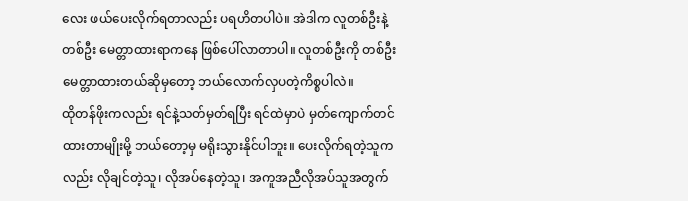လေး ဖယ်ပေးလိုက်ရတာလည်း ပရဟိတပါပဲ။ အဲဒါက လူတစ်ဦးနဲ့တစ်ဦး မေတ္တာထားရာကနေ ဖြစ်ပေါ်လာတာပါ။ လူတစ်ဦးကို တစ်ဦးမေတ္တာထားတယ်ဆိုမှတော့ ဘယ်လောက်လှပတဲ့ကိစ္စပါလဲ။
ထိုတန်ဖိုးကလည်း ရင်နဲ့သတ်မှတ်ရပြီး ရင်ထဲမှာပဲ မှတ်ကျောက်တင်ထားတာမျိုးမို့ ဘယ်တော့မှ မရိုးသွားနိုင်ပါဘူး။ ပေးလိုက်ရတဲ့သူကလည်း လိုချင်တဲ့သူ၊ လိုအပ်နေတဲ့သူ၊ အကူအညီလိုအပ်သူအတွက်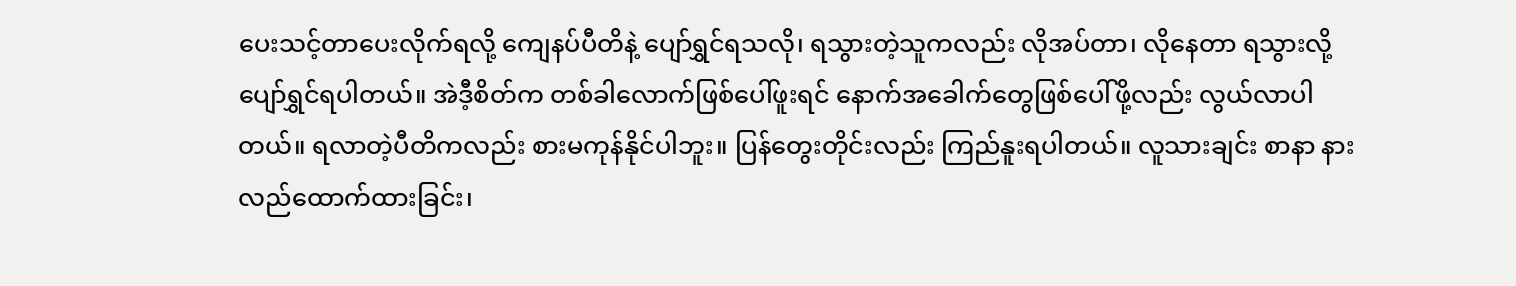ပေးသင့်တာပေးလိုက်ရလို့ ကျေနပ်ပီတိနဲ့ ပျော်ရွှင်ရသလို၊ ရသွားတဲ့သူကလည်း လိုအပ်တာ၊ လိုနေတာ ရသွားလို့ ပျော်ရွှင်ရပါတယ်။ အဲဒီ့စိတ်က တစ်ခါလောက်ဖြစ်ပေါ်ဖူးရင် နောက်အခေါက်တွေဖြစ်ပေါ်ဖို့လည်း လွယ်လာပါတယ်။ ရလာတဲ့ပီတိကလည်း စားမကုန်နိုင်ပါဘူး။ ပြန်တွေးတိုင်းလည်း ကြည်နူးရပါတယ်။ လူသားချင်း စာနာ နားလည်ထောက်ထားခြင်း၊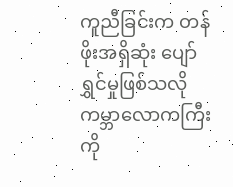ကူညီခြင်းက တန်ဖိုးအရှိဆုံး ပျော်ရွှင်မှုဖြစ်သလို ကမ္ဘာလောကကြီးကို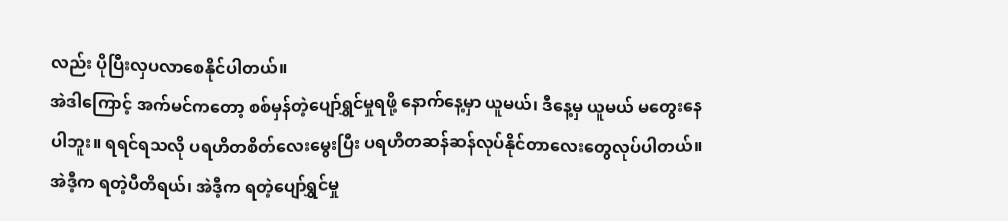လည်း ပိုပြီးလှပလာစေနိုင်ပါတယ်။
အဲဒါကြောင့် အက်မင်ကတော့ စစ်မှန်တဲ့ပျော်ရွှင်မှုရဖို့ နောက်နေ့မှာ ယူမယ်၊ ဒီနေ့မှ ယူမယ် မတွေးနေပါဘူး။ ရရင်ရသလို ပရဟိတစိတ်လေးမွေးပြီး ပရဟိတဆန်ဆန်လုပ်နိုင်တာလေးတွေလုပ်ပါတယ်။ အဲဒီ့က ရတဲ့ပီတိရယ်၊ အဲဒီ့က ရတဲ့ပျော်ရွှင်မှု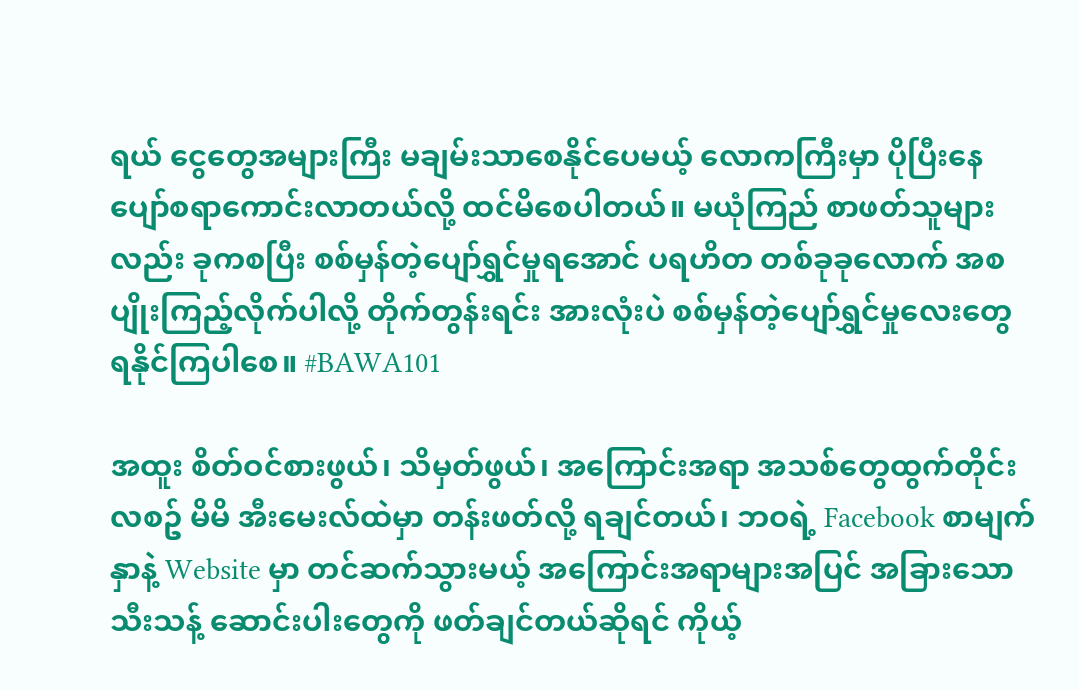ရယ် ငွေတွေအများကြီး မချမ်းသာစေနိုင်ပေမယ့် လောကကြီးမှာ ပိုပြီးနေပျော်စရာကောင်းလာတယ်လို့ ထင်မိစေပါတယ်။ မယုံကြည် စာဖတ်သူများလည်း ခုကစပြီး စစ်မှန်တဲ့ပျော်ရွှင်မှုရအောင် ပရဟိတ တစ်ခုခုလောက် အစပျိုးကြည့်လိုက်ပါလို့ တိုက်တွန်းရင်း အားလုံးပဲ စစ်မှန်တဲ့ပျော်ရွှင်မှုလေးတွေ ရနိုင်ကြပါစေ။ #BAWA101

အထူး စိတ်ဝင်စားဖွယ်၊ သိမှတ်ဖွယ်၊ အကြောင်းအရာ အသစ်တွေထွက်တိုင်း လစဥ် မိမိ အီးမေးလ်ထဲမှာ တန်းဖတ်လို့ ရချင်တယ်၊ ဘဝရဲ့ Facebook စာမျက်နှာနဲ့ Website မှာ တင်ဆက်သွားမယ့် အကြောင်းအရာများအပြင် အခြားသော သီးသန့် ဆောင်းပါးတွေကို ဖတ်ချင်တယ်ဆိုရင် ကိုယ့်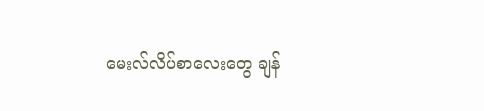မေးလ်လိပ်စာလေးတွေ ချန်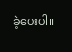ခဲ့ပေးပါ။